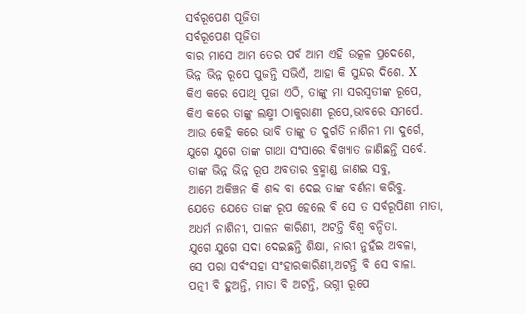ସର୍ବରୂପେଣ ପୂଜିତା
ସର୍ବରୂପେଣ ପୂଜିତା
ବାର ମାସେ ଆମ ତେର ପର୍ବ ଆମ ଏହି ଉତ୍କଳ ପ୍ରଦେଶେ,
ଭିନ୍ନ ଭିନ୍ନ ରୂପେ ପୁଜନ୍ତି ସଭିଏଁ, ଆହା କି ସୁନ୍ଦର ଦିଶେ. X
କିଏ କରେ ପୋଥି ପୂଜା ଏଠି, ତାଙ୍କୁ ମା ସରସ୍ୱତୀଙ୍କ ରୂପେ,
କିଏ କରେ ତାଙ୍କୁ ଲକ୍ଷ୍ମୀ ଠାକୁରାଣୀ ରୂପେ,ଭାବରେ ସମର୍ପେ.
ଆଉ କେହି କରେ ଭାବି ତାଙ୍କୁ ତ ଦୁର୍ଗତି ନାଶିନୀ ମା ଦୁର୍ଗେ,
ଯୁଗେ ଯୁଗେ ତାଙ୍କ ଗାଥା ସଂସାରେ ଵିଖ୍ୟାତ ଜାଣିଛନ୍ତି ସର୍ବେ.
ତାଙ୍କ ଭିନ୍ନ ଭିନ୍ନ ରୂପ ଅବତାର ବ୍ରହ୍ମାଣ୍ଡ ଜାଣଇ ସବୁ,
ଆମେ ଅକିଞ୍ଚନ କି ଶବ୍ଦ ବା ଦେଇ ତାଙ୍କ ବର୍ଣନା କରିବୁ.
ଯେତେ ଯେତେ ତାଙ୍କ ରୂପ ହେଲେ ବି ସେ ତ ସର୍ବରୂପିଣୀ ମାତା,
ଅଧର୍ମ ନାଶିନୀ, ପାଳନ କାରିଣୀ, ଅଟନ୍ତି ବିଶ୍ୱ ବନ୍ଦିତା.
ଯୁଗେ ଯୁଗେ ସଦା ଦେଇଛନ୍ତି ଶିକ୍ଷା, ନାରୀ ନୁହଁଇ ଅବଳା,
ସେ ପରା ସର୍ବଂସହା ସଂହାରକାରିଣୀ,ଅଟନ୍ତି ବି ସେ ବାଳା.
ପତ୍ନୀ ବି ହୁଅନ୍ତି, ମାତା ବି ଅଟନ୍ତି, ଭଗ୍ନୀ ରୂପେ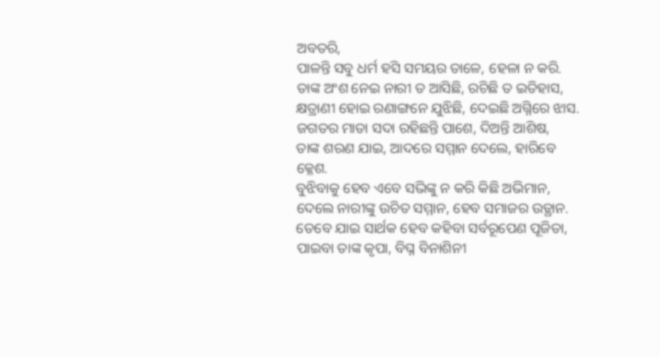ଅବତରି,
ପାଳନ୍ତି ସବୁ ଧର୍ମ ହସି ସମୟର ତାଳେ, ହେଳା ନ କରି.
ତାଙ୍କ ଅଂଶ ନେଇ ନାରୀ ତ ଆସିଛି, ରଚିଛି ତ ଇତିହାସ,
କ୍ଷତ୍ରାଣୀ ହୋଇ ରଣାଙ୍ଗନେ ଯୁଝିଛି, ଦେଇଛି ଅଗ୍ନିରେ ଝାସ.
ଜଗତର ମାତା ସଦା ରହିଛନ୍ତି ପାଶେ, ଦିଅନ୍ତି ଆଶିଷ,
ତାଙ୍କ ଶରଣ ଯାଇ, ଆଦରେ ସମ୍ମାନ ଦେଲେ, ହାରିବେ କ୍ଳେଶ.
ବୁଝିବାକୁ ହେବ ଏବେ ସଭିଙ୍କୁ ନ କରି କିଛି ଅଭିମାନ,
ଦେଲେ ନାରୀଙ୍କୁ ଉଚିତ ସମ୍ମାନ, ହେବ ସମାଜର ଉତ୍ଥାନ.
ତେବେ ଯାଇ ସାର୍ଥକ ହେବ କହିବା ସର୍ବରୂପେଣ ପୂଜିତା,
ପାଇବା ତାଙ୍କ କୃପା, ବିଘ୍ନ ବିନାଶିନୀ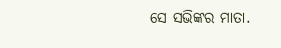ସେ ସଭିଙ୍କର ମାତା.